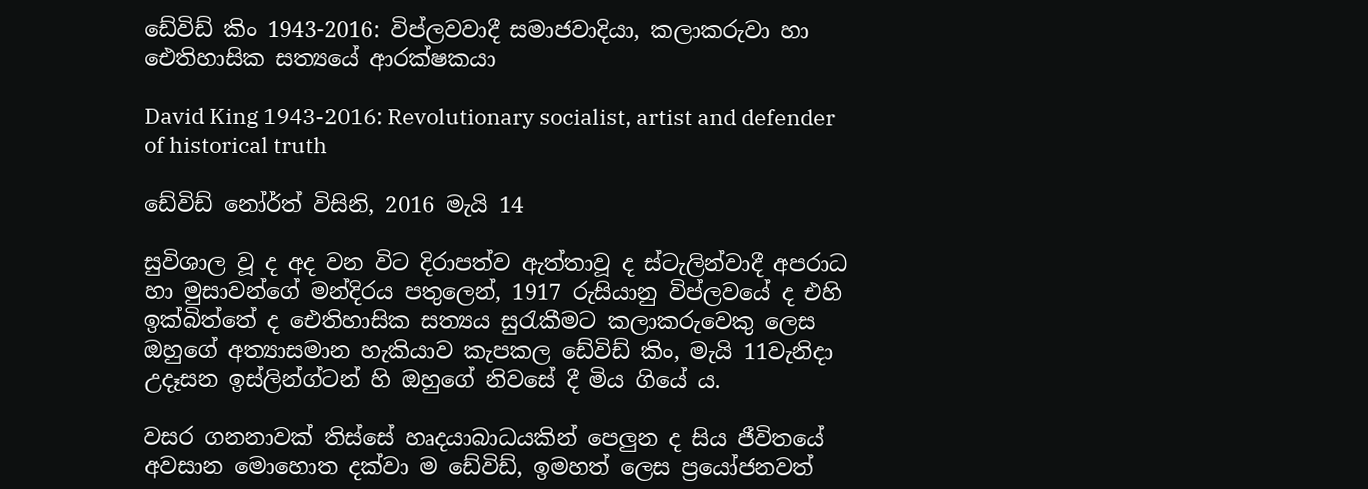ඩේවිඩ් කිං 1943-2016: විප්ලවවාදී සමාජවාදියා, කලාකරුවා හා ඓතිහාසික සත්‍යයේ ආරක්ෂකයා

David King 1943-2016: Revolutionary socialist, artist and defender of historical truth

ඩේවිඩ් නෝර්ත් විසිනි, 2016 මැයි 14

සුවිශාල වූ ද අද වන විට දිරාපත්ව ඇත්තාවූ ද ස්ටැලින්වාදී අපරාධ හා මුසාවන්ගේ මන්දිරය පතුලෙන්, 1917 රුසියානු විප්ලවයේ ද එහි ඉක්බිත්තේ ද ඓතිහාසික සත්‍යය සුරැකීමට කලාකරුවෙකු ලෙස ඔහුගේ අත්‍යාසමාන හැකියාව කැපකල ඩේවිඩ් කිං, මැයි 11වැනිදා උදෑසන ඉස්ලින්ග්ටන් හි ඔහුගේ නිවසේ දී මිය ගියේ ය.

වසර ගනනාවක් තිස්සේ හෘදයාබාධයකින් පෙලුන ද සිය ජීවිතයේ අවසාන මොහොත දක්වා ම ඩේවිඩ්, ඉමහත් ලෙස ප්‍රයෝජනවත්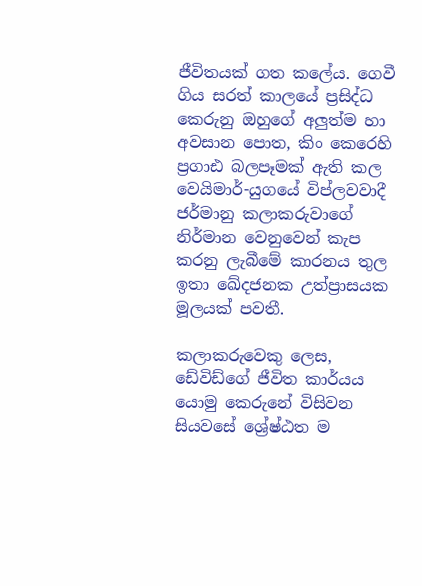ජීවිතයක් ගත කලේය. ගෙවී ගිය සරත් කාලයේ ප්‍රසිද්ධ කෙරුනු ඔහුගේ අලුත්ම හා අවසාන පොත, කිං කෙරෙහි ප්‍රගාඪ බලපෑමක් ඇති කල වෙයිමාර්-යුගයේ විප්ලවවාදී ජර්මානු කලාකරුවාගේ නිර්මාන වෙනුවෙන් කැප කරනු ලැබීමේ කාරනය තුල ඉතා ඛේදජනක උත්ප්‍රාසයක මූලයක් පවතී.

කලාකරුවෙකු ලෙස, ඩේවිඩ්ගේ ජීවිත කාර්යය යොමු කෙරුනේ විසිවන සියවසේ ශ්‍රේෂ්ඨත ම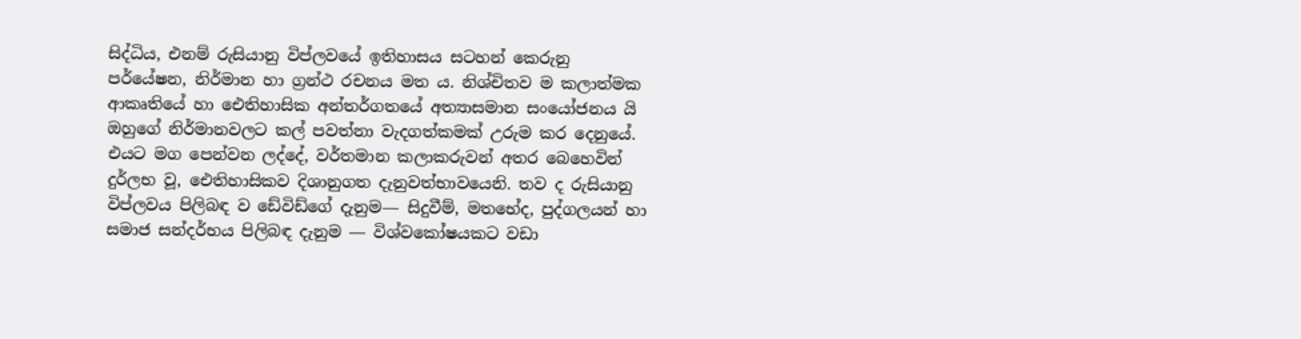සිද්ධිය, එනම් රුසියානු විප්ලවයේ ඉතිහාසය සටහන් කෙරුනු පර්යේෂන, නිර්මාන හා ග්‍රන්ථ රචනය මත ය. නිශ්චිතව ම කලාත්මක ආකෘතියේ හා ඓතිහාසික අන්තර්ගතයේ අත්‍යාසමාන සංයෝජනය යි ඔහුගේ නිර්මානවලට කල් පවත්නා වැදගත්කමක් උරුම කර දෙනුයේ. එයට මග පෙන්වන ලද්දේ, වර්තමාන කලාකරුවන් අතර බෙහෙවින් දුර්ලභ වූ, ඓතිහාසිකව දිශානුගත දැනුවත්භාවයෙනි. තව ද රුසියානු විප්ලවය පිලිබඳ ව ඩේවිඩ්ගේ දැනුම― සිදුවීම්, මතභේද, පුද්ගලයන් හා සමාජ සන්දර්භය පිලිබඳ දැනුම ― විශ්වකෝෂයකට වඩා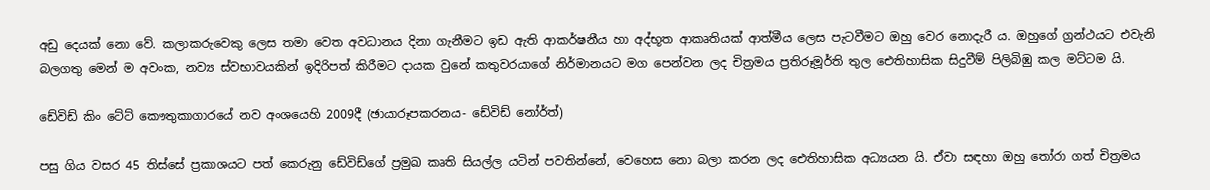අඩු දෙයක් නො වේ. කලාකරුවෙකු ලෙස තමා වෙත අවධානය දිනා ගැනීමට ඉඩ ඇති ආකර්ෂනීය හා අද්භූත ආකෘතියක් ආත්මීය ලෙස පැටවීමට ඔහු වෙර නොදැරී ය. ඔහුගේ ග්‍රන්ථයට එවැනි බලගතු මෙන් ම අවංක, නව්‍ය ස්වභාවයකින් ඉදිරිපත් කිරීමට දායක වුනේ කතුවරයාගේ නිර්මානයට මග පෙන්වන ලද චිත්‍රමය ප්‍රතිරූමූර්ති තුල ඓතිහාසික සිදුවීම් පිලිබිඹු කල මට්ටම යි.

ඩේවිඩ් කිං ටේට් කෞතුකාගාරයේ නව අංශයෙහි 2009දී (ඡායාරූපකරනය- ඩේවිඩ් නෝර්ත්)

පසු ගිය වසර 45 තිස්සේ ප්‍රකාශයට පත් කෙරුනු ඩේවිඩ්ගේ ප්‍රමුඛ කෘති සියල්ල යටින් පවතින්නේ, වෙහෙස නො බලා කරන ලද ඓතිහාසික අධ්‍යයන යි. ඒවා සඳහා ඔහු තෝරා ගත් චිත්‍රමය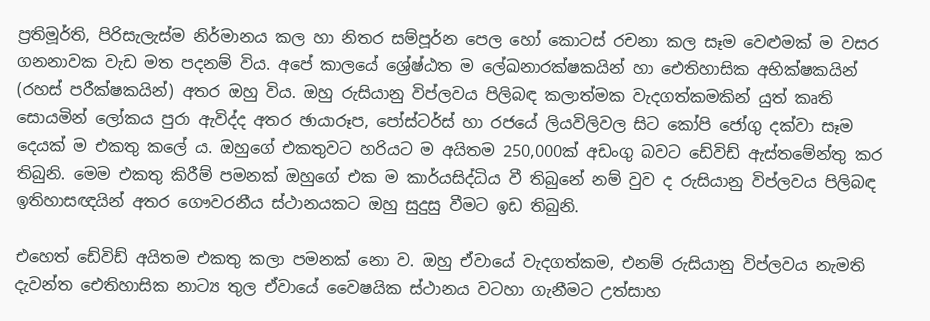ප්‍රතිමූර්ති, පිරිසැලැස්ම නිර්මානය කල හා නිතර සම්පූර්න පෙල හෝ කොටස් රචනා කල සෑම වෙළුමක් ම වසර ගනනාවක වැඩ මත පදනම් විය. අපේ කාලයේ ශ්‍රේෂ්ඨත ම ලේඛනාරක්ෂකයින් හා ඓතිහාසික අභික්ෂකයින් (රහස් පරීක්ෂකයින්) අතර ඔහු විය. ඔහු රුසියානු විප්ලවය පිලිබඳ කලාත්මක වැදගත්කමකින් යුත් කෘති සොයමින් ලෝකය පුරා ඇවිද්ද අතර ඡායාරූප, පෝස්ටර්ස් හා රජයේ ලියවිලිවල සිට කෝපි ජෝගු දක්වා සෑම දෙයක් ම එකතු කලේ ය. ඔහුගේ එකතුවට හරියට ම අයිතම 250,000ක් අඩංගු බවට ඩේවිඩ් ඇස්තමේන්තු කර තිබුනි. මෙම එකතු කිරීම් පමනක් ඔහුගේ එක ම කාර්යසිද්ධිය වී තිබුනේ නම් වුව ද රුසියානු විප්ලවය පිලිබඳ ඉතිහාසඥයින් අතර ගෞවරනීය ස්ථානයකට ඔහු සුදුසු වීමට ඉඩ තිබුනි.

එහෙත් ඩේවිඩ් අයිතම එකතු කලා පමනක් නො ව. ඔහු ඒවායේ වැදගත්කම, එනම් රුසියානු විප්ලවය නැමති දැවන්ත ඓතිහාසික නාට්‍ය තුල ඒවායේ වෛෂයික ස්ථානය වටහා ගැනීමට උත්සාහ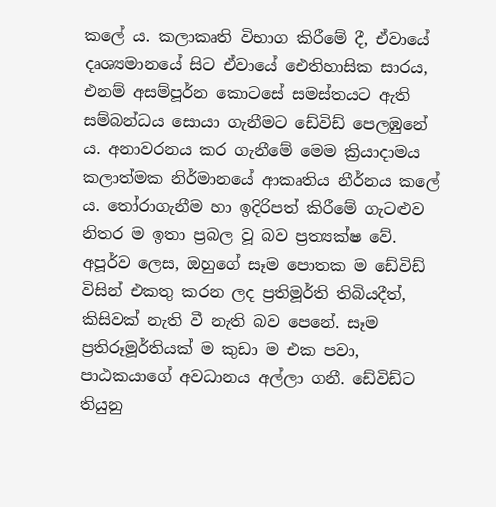කලේ ය. කලාකෘති විභාග කිරීමේ දී, ඒවායේ දෘශ්‍යමානයේ සිට ඒවායේ ඓතිහාසික සාරය, එනම් අසම්පූර්න කොටසේ සමස්තයට ඇති සම්බන්ධය සොයා ගැනීමට ඩේවිඩ් පෙලඹුනේ ය. අනාවරනය කර ගැනීමේ මෙම ක්‍රියාදාමය කලාත්මක නිර්මානයේ ආකෘතිය නීර්නය කලේ ය. තෝරාගැනීම හා ඉදිරිපත් කිරීමේ ගැටළුව නිතර ම ඉතා ප්‍රබල වූ බව ප්‍රත්‍යක්ෂ වේ. අපූර්ව ලෙස, ඔහුගේ සෑම පොතක ම ඩේවිඩ් විසින් එකතු කරන ලද ප්‍රතිමූර්ති තිබියදීත්, කිසිවක් නැති වී නැති බව පෙනේ. සෑම ප්‍රතිරූමූර්තියක් ම කුඩා ම එක පවා, පාඨකයාගේ අවධානය අල්ලා ගනී. ඩේවිඩ්ට තියුනු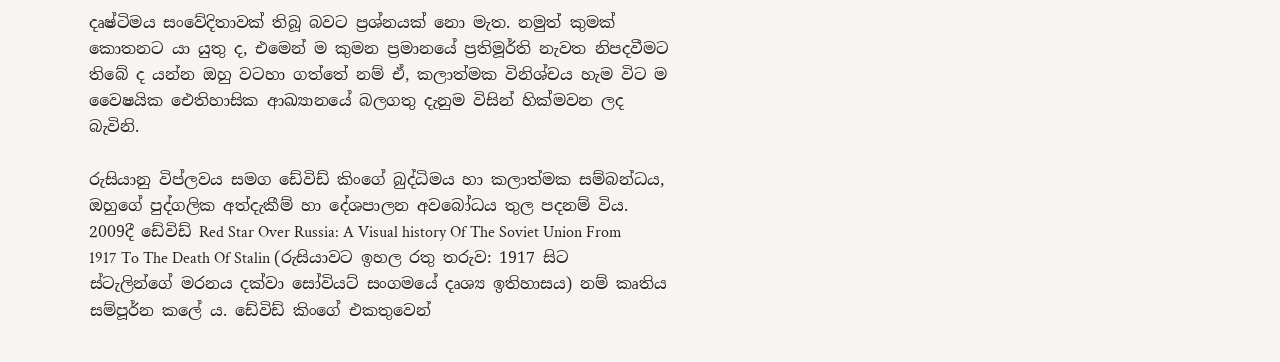දෘෂ්ටිමය සංවේදිතාවක් තිබූ බවට ප්‍රශ්නයක් නො මැත. නමුත් කුමක් කොතනට යා යුතු ද, එමෙන් ම කුමන ප්‍රමානයේ ප්‍රතිමූර්ති නැවත නිපදවීමට තිබේ ද යන්න ඔහු වටහා ගත්තේ නම් ඒ, කලාත්මක විනිශ්චය හැම විට ම වෛෂයික ඓතිහාසික ආඛ්‍යානයේ බලගතු දැනුම විසින් හික්මවන ලද බැවිනි.

රුසියානු විප්ලවය සමග ඩේවිඩ් කිංගේ බුද්ධිමය හා කලාත්මක සම්බන්ධය, ඔහුගේ පුද්ගලික අත්දැකීම් හා දේශපාලන අවබෝධය තුල පදනම් විය. 2009දී ඩේවිඩ් Red Star Over Russia: A Visual history Of The Soviet Union From 1917 To The Death Of Stalin (රුසියාවට ඉහල රතු තරුව: 1917 සිට ස්ටැලින්ගේ මරනය දක්වා සෝවියට් සංගමයේ දෘශ්‍ය ඉතිහාසය) නම් කෘතිය සම්පූර්න ක‍ලේ ය. ඩේවිඩ් කිංගේ එකතුවෙන්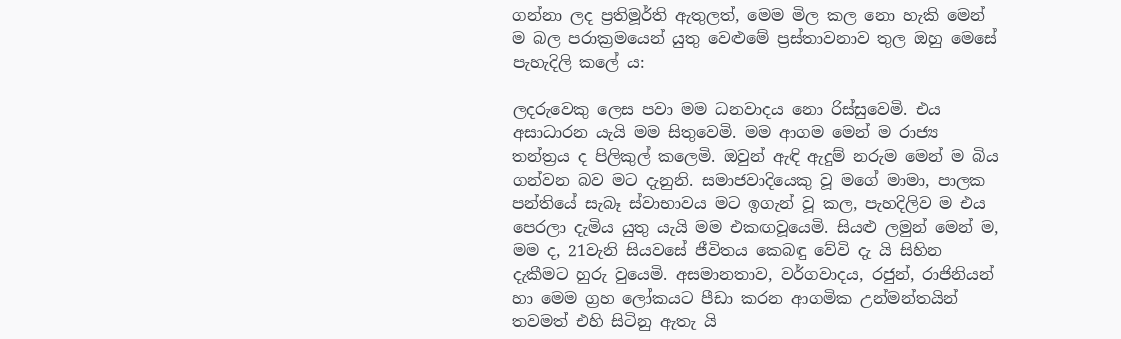ගන්නා ලද ප්‍රතිමූර්ති ඇතුලත්, මෙම මිල කල නො හැකි මෙන් ම බල පරාක්‍රමයෙන් යුතු වෙළුමේ ප්‍රස්තාවනාව තුල ඔහු මෙසේ පැහැදිලි කලේ ය:

ලදරුවෙකු ලෙස පවා මම ධනවාදය නො රිස්සුවෙමි. එය අසාධාරන යැයි මම සිතුවෙමි. මම ආගම මෙන් ම රාජ්‍ය තන්ත්‍රය ද පිලිකුල් කලෙමි. ඔවුන් ඇඳි ඇදුම් නරුම මෙන් ම බිය ගන්වන බව මට දැනුනි. සමාජවාදියෙකු වූ මගේ මාමා, පාලක පන්තියේ සැබෑ ස්වාභාවය මට ඉගැන් වූ කල, පැහදිලිව ම එය පෙරලා දැමිය යුතු යැයි මම එකඟවූයෙමි. සියළු ලමුන් මෙන් ම, මම ද, 21වැනි සියවසේ ජීවිතය කෙබඳු වේවි දැ යි සිහින දැකීමට හුරු වුයෙමි. අසමානතාව, වර්ගවාදය, රජුන්, රාජිනියන් හා මෙම ග්‍රහ ලෝකයට පීඩා කරන ආගමික උන්මන්තයින් තවමත් එහි සිටිනු ඇතැ යි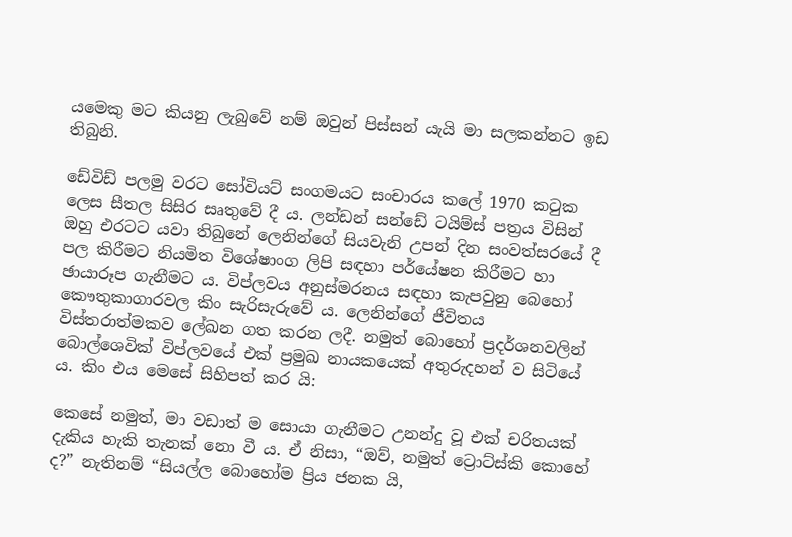යමෙකු මට කියනු ලැබුවේ නම් ඔවුන් පිස්සන් යැයි මා සලකන්නට ඉඩ තිබුනි.

ඩේවිඩ් පලමු වරට සෝවියට් සංගමයට සංචාරය කලේ 1970 කටුක ලෙස සීතල සිසිර සෘතුවේ දී ය. ලන්ඩන් සන්ඩේ ටයිම්ස් පත්‍රය විසින් ඔහු එරටට යවා තිබුනේ ලෙනින්ගේ සියවැනි උපන් දින සංවත්සරයේ දී පල කිරීමට නියමිත විශේෂාංග ලිපි සඳහා පර්යේෂන කිරීමට හා ඡායාරූප ගැනීමට ය. විප්ලවය අනුස්මරනය සඳහා කැපවුනු බෙහෝ කෞතුකාගාරවල කිං සැරිසැරුවේ ය. ලෙනින්ගේ ජීවිතය විස්තරාත්මකව ලේඛන ගත කරන ලදී. නමුත් බොහෝ ප්‍රදර්ශනවලින් බොල්ශෙවික් විප්ලවයේ එක් ප්‍රමුඛ නායකයෙක් අතුරුදහන් ව සිටියේ ය. කිං එය මෙසේ සිහිපත් කර යි:

කෙසේ නමුත්, මා වඩාත් ම සොයා ගැනීමට උනන්දු වූ එක් චරිතයක් දැකිය හැකි තැනක් නො වී ය. ඒ නිසා, “ඔව්, නමුත් ට්‍රොට්ස්කි කොහේ ද?” නැතිනම් “සියල්ල බොහෝම ප්‍රිය ජනක යි,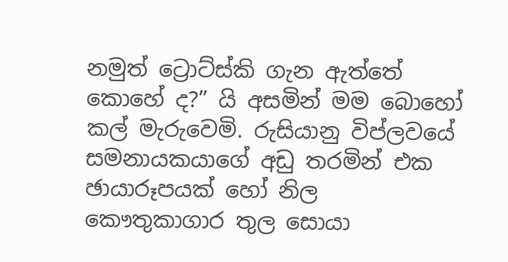නමුත් ට්‍රොට්ස්කි ගැන ඇත්තේ කොහේ ද?” යි අසමින් මම බොහෝ කල් මැරුවෙමි. රුසියානු විප්ලවයේ සමනායකයාගේ අඩු තරමින් එක ඡායාරූපයක් හෝ නිල කෞතුකාගාර තුල සොයා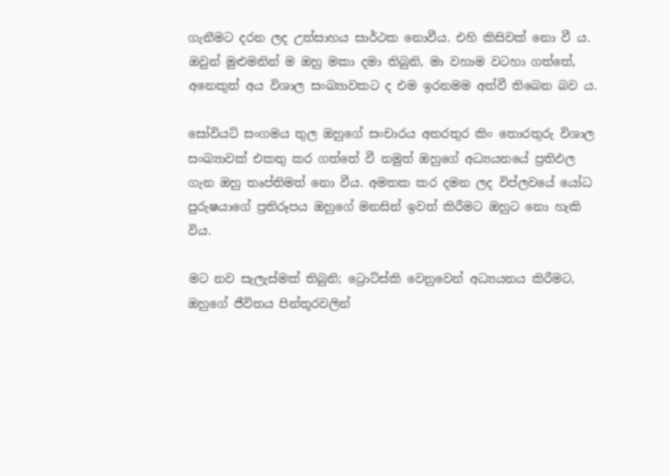ගැනීමට දරන ලද උත්සාහය සාර්ථක නොවීය. එහි කිසිවක් නො වී ය. ඔවුන් මුළුමනින් ම ඔහු මකා දමා තිබුනි, මා වහාම වටහා ගත්තේ, අනෙකුත් අය විශාල සංඛ්‍යාවකට ද එම ඉරනමම අත්වී තිබෙන බව ය.

සෝවියට් සංගමය තුල ඔහුගේ සංචාරය අතරතුර කිං තොරතුරු විශාල සංඛ්‍යාවක් එකතු කර ගත්තේ වී නමුත් ඔහුගේ අධ්‍යයනයේ ප්‍රතිඵල ගැන ඔහු තෘප්තිමත් නො වීය. අමතක කර දමන ලද විප්ලවයේ යෝධ පුරුෂයාගේ ප්‍රතිරූපය ඔහුගේ මනසින් ඉවත් කිරීමට ඔහුට නො හැකි විය.

මට නව සැලැස්මක් තිබුනි; ට්‍රොට්ස්කි වෙනුවෙන් අධ්‍යයනය කිරීමට, ඔහුගේ ජීවිතය පින්තූරවලින්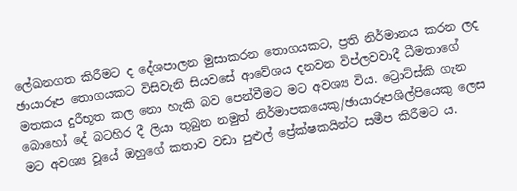ලේඛනගත කිරීමට ද දේශපාලන මුසාකරන තොගයකට, ප්‍රති නිර්මානය කරන ලද ඡායාරූප තොගයකට විසිවැනි සියවසේ ආවේශය දනවන විප්ලවවාදී ධීමතාගේ මතකය දුරීභූත කල නො හැකි බව පෙන්වීමට මට අවශ්‍ය විය. ට්‍රොට්ස්කි ගැන බොහෝ දේ බටහිර දී ලියා තුබුන නමුත් නිර්මාපකයෙකු/ඡායාරූපශිල්පියෙකු ලෙස මට අවශ්‍ය වූයේ ඔහුගේ කතාව වඩා පුළුල් ප්‍රේක්ෂකයින්ට සමීප කිරීමට ය.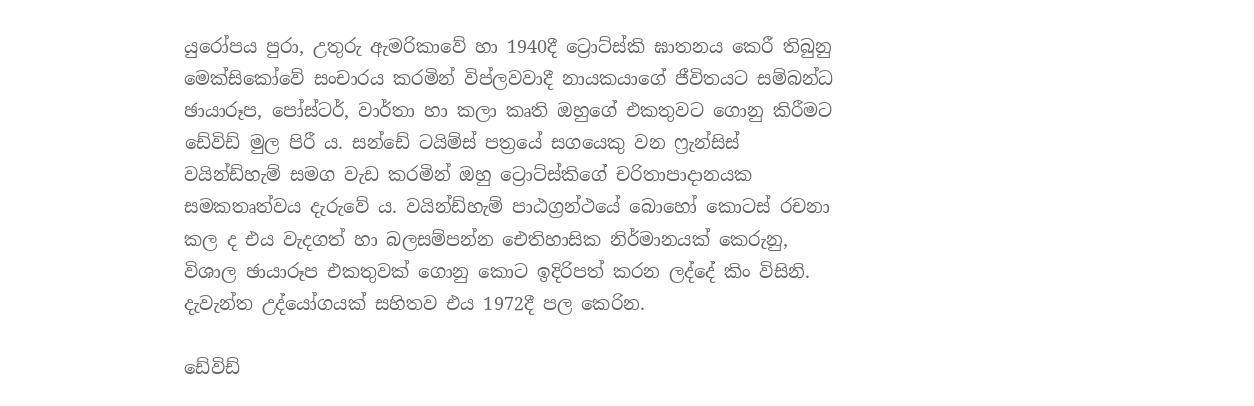යුරෝපය පුරා, උතුරු ඇමරිකාවේ හා 1940දී ට්‍රොට්ස්කි ඝාතනය කෙරී තිබුනු මෙක්සිකෝවේ සංචාරය කරමින් විප්ලවවාදී නායකයාගේ ජීවිතයට සම්බන්ධ ඡායාරූප, පෝස්ටර්, වාර්තා හා කලා කෘති ඔහුගේ එකතුවට ගොනු කිරීමට ඩේවිඩ් මුල පිරී ය. සන්ඩේ ටයිම්ස් පත්‍රයේ සගයෙකු වන ෆ්‍රැන්සිස් වයින්ඩ්හැම් සමග වැඩ කරමින් ඔහු ‍ට්‍රොට්ස්කිගේ චරිතාපාදානයක සමකතෘත්වය දැරුවේ ය. වයින්ඩ්හැම් පාඨග්‍රන්ථයේ බොහෝ කොටස් රචනා කල ද එය වැදගත් හා බලසම්පන්න ඓතිහාසික නිර්මානයක් කෙරුනු, විශාල ඡායාරූප එකතුවක් ගොනු කොට ඉදිරිපත් කරන ලද්දේ කිං විසිනි. දැවැන්ත උද්යෝගයක් සහිතව එය 1972දී පල කෙරින.

ඩේවිඩ්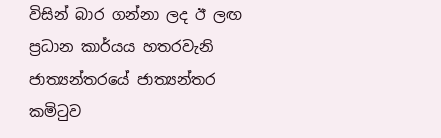විසින් බාර ගන්නා ලද ඊ ලඟ ප්‍රධාන කාර්යය හතරවැනි ජාත්‍යන්තරයේ ජාත්‍යන්තර කමිටුව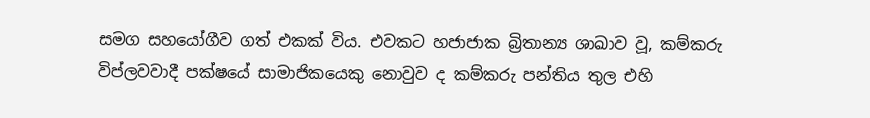සමග සහයෝගීව ගත් එකක් විය. එවකට හජාජාක බ්‍රිතාන්‍ය ශාඛාව වූ, කම්කරු විප්ලවවාදී පක්ෂයේ සාමාජිකයෙකු නොවුව ද කම්කරු පන්තිය තුල එහි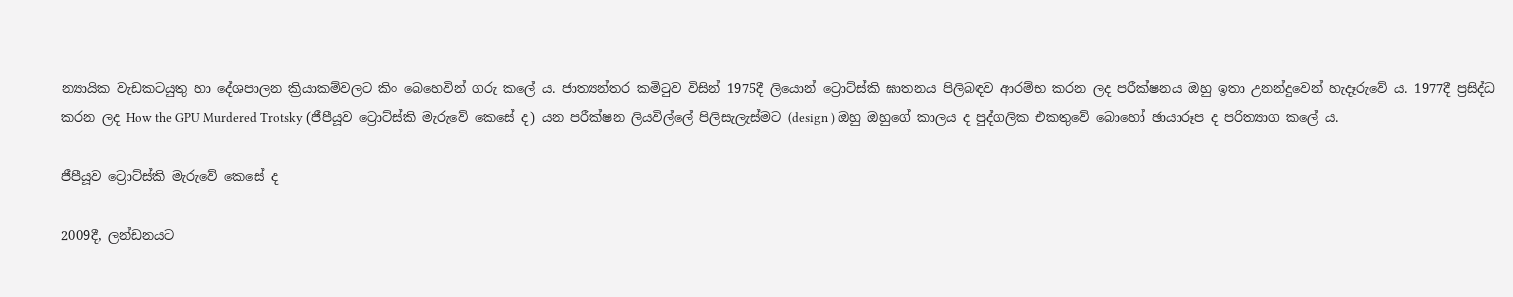න්‍යායික වැඩකටයුතු හා දේශපාලන ක්‍රියාකම්වලට කිං බෙහෙවින් ගරු ක‍ලේ ය. ජාත්‍යන්තර කමිටුව විසින් 1975දී ලියොන් ‍ට්‍රොට්ස්කි ඝාතනය පිලිබඳව ආරම්භ කරන ලද පරීක්ෂනය ඔහු ඉතා උනන්දුවෙන් හැදෑරුවේ ය. 1977දී ප්‍රසිද්ධ කරන ලද How the GPU Murdered Trotsky (ජීපීයූව ට්‍රොට්ස්කි මැරුවේ කෙසේ ද) යන පරීක්ෂන ලියවිල්ලේ පිලිසැලැස්මට (design ) ඔහු ඔහුගේ කාලය ද පුද්ගලික එකතුවේ බොහෝ ඡායාරූප ද පරිත්‍යාග කලේ ය.

ජීපීයූව ට්‍රොට්ස්කි මැරුවේ කෙසේ ද

2009දී, ලන්ඩනයට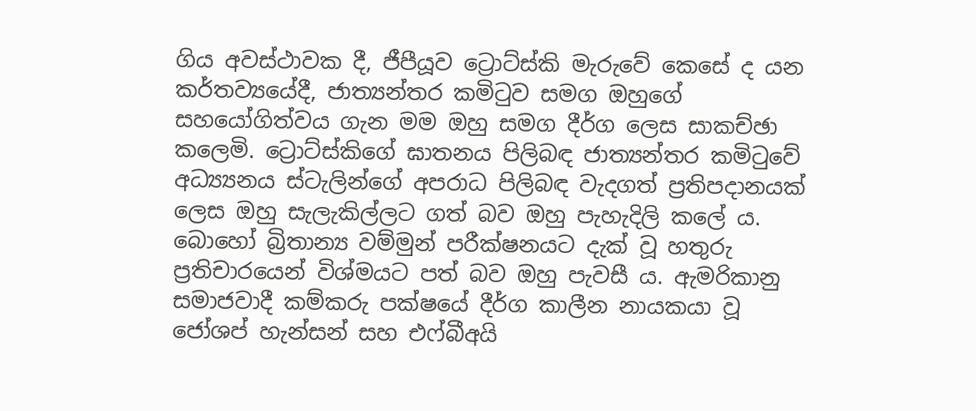ගිය අවස්ථාවක දී, ජීපීයූව ට්‍රොට්ස්කි මැරුවේ කෙසේ ද යන කර්තව්‍යයේදී, ජාත්‍යන්තර කමිටුව සමග ඔහුගේ සහයෝගිත්වය ගැන මම ඔහු සමග දීර්ග ලෙස සාකච්ඡා කලෙමි. ට්‍රොට්ස්කිගේ ඝාතනය පිලිබඳ ජාත්‍යන්තර කමිටුවේ අධ්‍ය්‍යනය ස්ටැලින්ගේ අපරාධ පිලිබඳ වැදගත් ප්‍රතිපදානයක් ලෙස ඔහු සැලැකිල්ලට ගත් බව ඔහු පැහැදිලි කලේ ය. බොහෝ බ්‍රිතාන්‍ය වම්මුන් පරීක්ෂනයට දැක් වූ හතුරු ප්‍රතිචාරයෙන් විශ්මයට පත් බව ඔහු පැවසී ය. ඇමරිකානු සමාජවාදී කම්කරු පක්ෂයේ දීර්ග කාලීන නායකයා වූ ජෝශප් හැන්සන් සහ එෆ්බීඅයි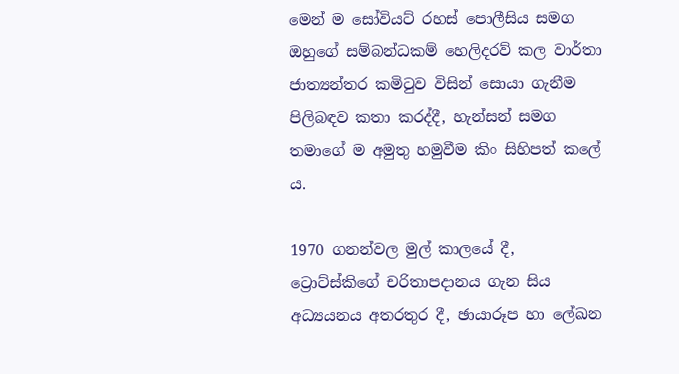මෙන් ම සෝවියට් රහස් පොලීසිය සමග ඔහුගේ සම්බන්ධකම් හෙලිදරව් කල වාර්තා ජාත්‍යන්තර කමිටුව විසින් සොයා ගැනීම පිලිබඳව කතා කරද්දී, හැන්සන් සමග තමාගේ ම අමුතු හමුවීම කිං සිහිපත් කලේ ය.

1970 ගනන්වල මුල් කාලයේ දී, ට්‍රොට්ස්කිගේ චරිතාපදානය ගැන සිය අධ්‍යයනය අතරතුර දී, ඡායාරූප හා ලේඛන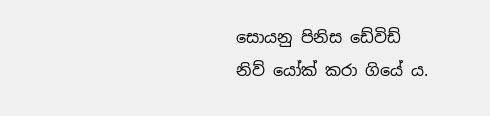සොයනු පිනිස ඩේවිඩ් නිව් යෝක් කරා ගියේ ය.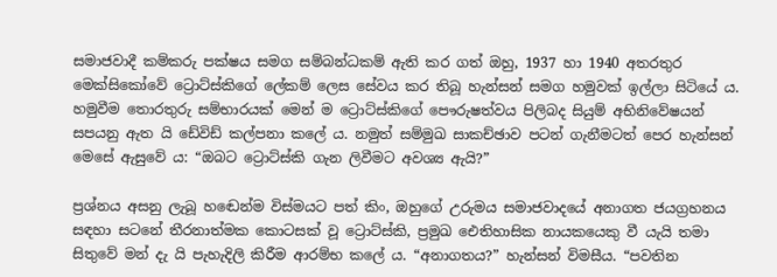සමාජවාදී කම්කරු පක්ෂය සමග සම්බන්ධකම් ඇති කර ගත් ඔහු, 1937 හා 1940 අතරතුර මෙක්සිකෝවේ ට්‍රොට්ස්කිගේ ලේකම් ලෙස සේවය කර තිබූ හැන්සන් සමග හමුවක් ඉල්ලා සිටියේ ය. හමුවීම තොරතුරු සම්භාරයක් මෙන් ම ට්‍රොට්ස්කිගේ පෞරුෂත්වය පිලිබද සියුම් අභිනිවේෂයන් සපයනු ඇත යි ඩේවිඩ් කල්පනා කලේ ය. නමුත් සම්මුඛ සාකච්ඡාව පටන් ගැනීමටත් පෙර හැන්සන් මෙසේ ඇසුවේ ය: “ඔබට ට්‍රොට්ස්කි ගැන ලිවීමට අවශ්‍ය ඇයි?”

ප්‍රශ්නය අසනු ලැබූ හඬෙන්ම විස්මයට පත් කිං, ඔහුගේ උරුමය සමාජවාදයේ අනාගත ජයග්‍රහනය සඳහා සටනේ තීරනාත්මක කොටසක් වූ ට්‍රොට්ස්කි, ප්‍රමුඛ ඓතිහාසික නායකයෙකු වී යැයි තමා සිතුවේ මන් දැ යි පැහැදිලි කිරීම ආරම්භ කලේ ය. “අනාගතය?” හැන්සන් විමසීය. “පවතින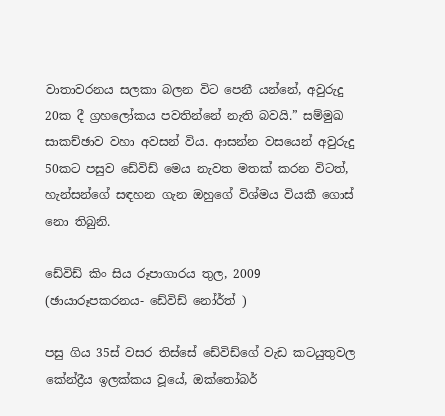වාතාවරනය සලකා බලන විට පෙනී යන්නේ, අවුරුදු 20ක දී ග්‍රහලෝකය පවතින්නේ නැති බවයි.” සම්මුඛ සාකච්ඡාව වහා අවසන් විය. ආසන්න වසයෙන් අවුරුදු 50කට පසුව ඩේවිඩ් මෙය නැවත මතක් කරන විටත්, හැන්සන්ගේ සඳහන ගැන ඔහුගේ විශ්මය වියකී ගොස් නො තිබුනි.

ඩේවිඩ් කිං සිය රූපාගාරය තුල, 2009 (ඡායාරූපකරනය- ඩේවිඩ් නෝර්ත් )

පසු ගිය 35ස් වසර තිස්සේ ඩේවිඩ්ගේ වැඩ කටයුතුවල කේන්ද්‍රීය ඉලක්කය වූයේ, ඔක්තෝබර්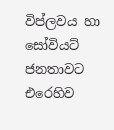විප්ලවය හා සෝවියට් ජනතාවට එරෙහිව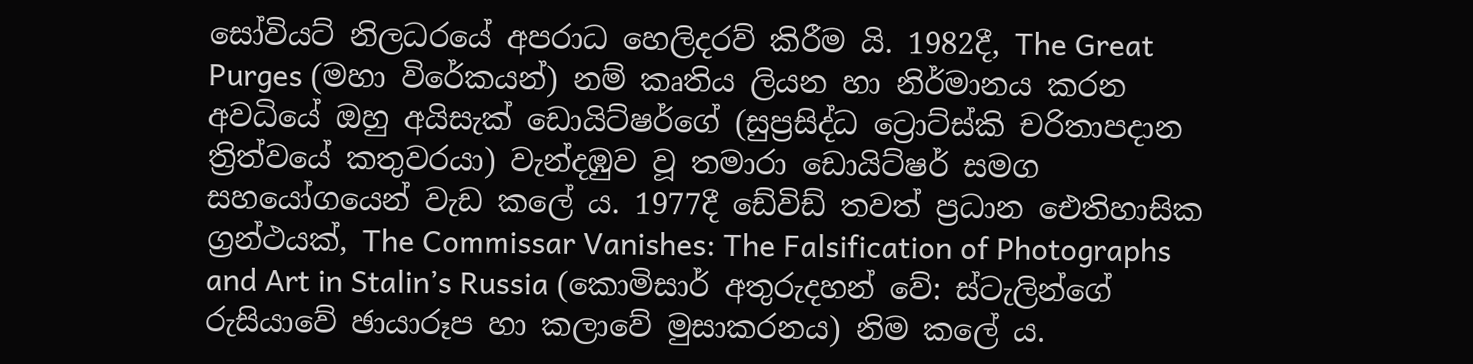සෝවියට් නිලධරයේ අපරාධ හෙලිදරව් කිරීම යි. 1982දී, The Great Purges (මහා විරේකයන්) නම් කෘතිය ලියන හා නිර්මානය කරන අවධියේ ඔහු අයිසැක් ඩොයිට්ෂර්ගේ (සුප්‍රසිද්ධ ට්‍රොට්ස්කි චරිතාපදාන ත්‍රිත්වයේ කතුවරයා) වැන්දඹුව වූ තමාරා ඩොයිට්ෂර් සමග සහයෝගයෙන් වැඩ කලේ ය. 1977දී ඩේවිඩ් තවත් ප්‍රධාන ඓතිහාසික ග්‍රන්ථයක්, The Commissar Vanishes: The Falsification of Photographs and Art in Stalin’s Russia (කොමිසාර් අතුරුදහන් වේ: ස්ටැලින්ගේ රුසියාවේ ඡායාරූප හා කලාවේ මුසාකරනය) නිම කලේ ය.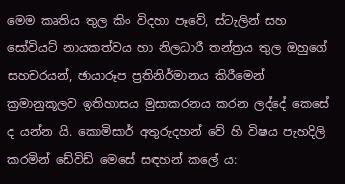මෙම කෘතිය තුල කිං විදහා පෑවේ, ස්ටැලින් සහ සෝවියට් නායකත්වය හා නිලධාරී තන්ත්‍රය තුල ඔහුගේ සහචරයන්, ඡායාරූප ප්‍රතිනිර්මානය කිරීමෙන් ක්‍රමානුකූලව ඉතිහාසය මුසාකරනය කරන ලද්දේ කෙසේ ද යන්න යි. කොමිසාර් අතුරුදහන් වේ හි විෂය පැහදිලි කරමින් ඩේවිඩ් මෙසේ සඳහන් කලේ ය: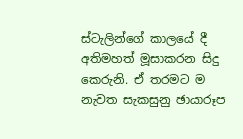ස්ටැලින්ගේ කාලයේ දී අතිමහත් මූසාකරන සිදු කෙරුනි. ඒ තරමට ම නැවත සැකසුනු ඡායාරූප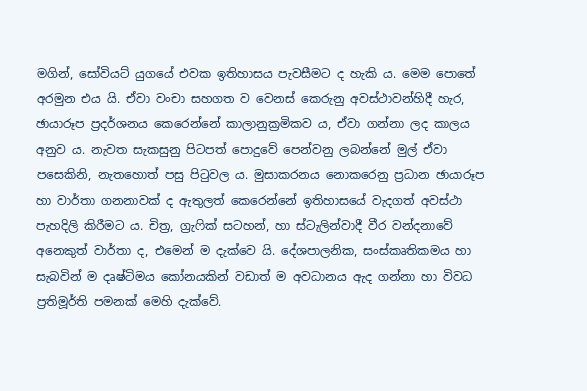මගින්, සෝවියට් යුගයේ එවක ඉතිහාසය පැවසීමට ද හැකි ය. මෙම පොතේ අරමුන එය යි. ඒවා වංචා සහගත ව වෙනස් කෙරුනු අවස්ථාවන්හිදී හැර, ඡායාරූප ප්‍රදර්ශනය කෙරෙන්නේ කාලානුක්‍රමිකව ය, ඒවා ගන්නා ලද කාලය අනුව ය. නැවත සැකසුනු පිටපත් පොදුවේ පෙන්වනු ලබන්නේ මුල් ඒවා පසෙකිනි, නැතහොත් පසු පිටුවල ය. මුසාකරනය නොකරෙනු ප්‍රධාන ඡායාරූප හා වාර්තා ගනනාවක් ද ඇතුලත් කෙරෙන්නේ ඉතිහාසයේ වැදගත් අවස්ථා පැහදිලි කිරීමට ය. චිත්‍ර, ග්‍රැෆික් සටහන්, හා ස්ටැලින්වාදී වීර වන්දනාවේ අනෙකුත් වාර්තා ද, එමෙන් ම දැක්වෙ යි. දේශපාලනික, සංස්කෘතිකමය හා සැබවින් ම දෘෂ්ටිමය කෝනයකින් වඩාත් ම අවධානය ඇද ගන්නා හා විවධ ප්‍රතිමූර්ති පමනක් මෙහි දැක්වේ.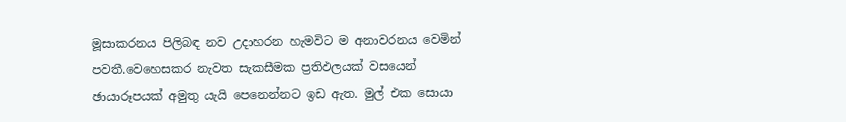මූසාකරනය පිලිබඳ නව උදාහරන හැමවිට ම අනාවරනය වෙමින් පවතී.වෙහෙසකර නැවත සැකසීමක ප්‍රතිඵලයක් වසයෙන් ඡායාරූපයක් අමුතු යැයි පෙනෙන්නට ඉඩ ඇත. මුල් එක සොයා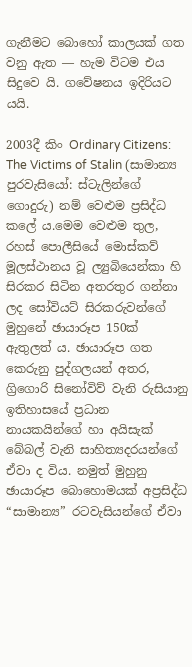ගැනීමට බොහෝ කාලයක් ගත වනු ඇත ― හැම විටම එය සිදුවෙ යි. ගවේෂනය ඉදිරියට යයි.

2003දී කිං Ordinary Citizens: The Victims of Stalin (සාමාන්‍ය පුරවැසියෝ: ස්ටැලින්ගේ ගොදුරු) නම් වෙළුම ප්‍රසිද්ධ කලේ ය.මෙම වෙළුම තුල, රහස් පොලීසියේ මොස්කව් මූලස්ථානය වූ ල්‍යුබියෙන්කා හි සිරකර සිටින අතරතුර ගන්නා ලද සෝවියට් සිරකරුවන්ගේ මුහුනේ ඡායාරූප 150ක් ඇතුලත් ය. ඡායාරූප ගත කෙරුනු පුද්ගලයන් අතර, ග්‍රිගොරි සිනෝවිව් වැනි රුසියානු ඉතිහාසයේ ප්‍රධාන නායකයින්ගේ හා අයිසැක් බේබල් වැනි සාහිත්‍යදරයන්ගේ ඒවා ද විය. නමුත් මුහුනු ඡායාරූප බොහොමයක් අප්‍රසිද්ධ “සාමාන්‍ය” රටවැසියන්ගේ ඒවා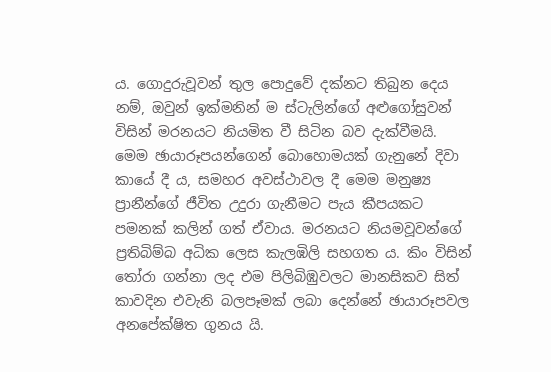ය. ගොදුරුවූවන් තුල පොදුවේ දක්නට තිබුන දෙය නම්, ඔවුන් ඉක්මනින් ම ස්ටැලින්ගේ අළුගෝසුවන් විසින් මරනයට නියමිත වී සිටින බව දැක්වීමයි. මෙම ඡායාරූපයන්ගෙන් බොහොමයක් ගැනුනේ දිවා කායේ දී ය, සමහර අවස්ථාවල දී මෙම මනුෂ්‍ය ප්‍රානීන්ගේ ජීවිත උදුරා ගැනීමට පැය කීපයකට පමනක් කලින් ගත් ඒවාය. මරනයට නියමවූවන්ගේ ප්‍රතිබිම්බ අධික ලෙස කැලඹිලි සහගත ය. කිං විසින් තෝරා ගන්නා ලද එම පිලිබිඹුවලට මානසිකව සිත් කාවදින එවැනි බලපෑමක් ලබා දෙන්නේ ඡායාරූපවල අනපේක්ෂිත ගුනය යි.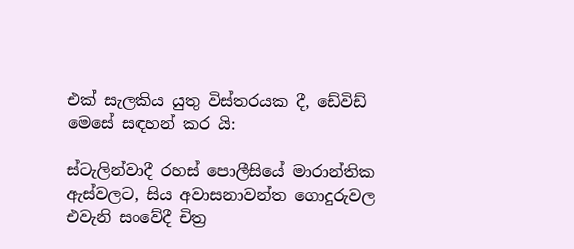එක් සැලකිය යුතු විස්තරයක දී, ඩේවිඩ් මෙසේ සඳහන් කර යි:

ස්ටැලින්වාදී රහස් පොලීසියේ මාරාන්තික ඇස්වලට, සිය අවාසනාවන්ත ගොදුරුවල එවැනි සංවේදී චිත්‍ර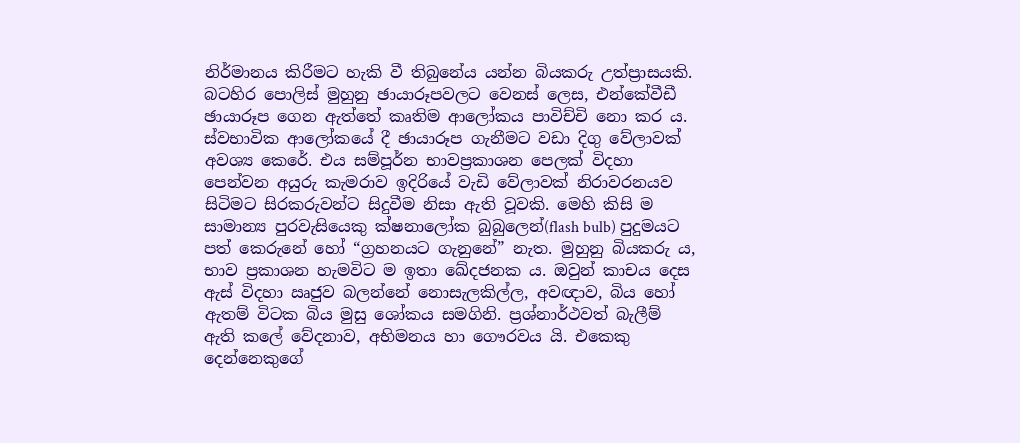නිර්මානය කිරීමට හැකි වී තිබුනේය යන්න බියකරු උත්ප්‍රාසයකි. බටහිර පොලිස් මුහුනු ඡායාරූපවලට වෙනස් ලෙස, එන්කේවීඩී ඡායාරූප ගෙන ඇත්තේ කෘතිම ආලෝකය පාවිච්චි නො කර ය. ස්වභාවික ආලෝකයේ දී ඡායාරූප ගැනීමට වඩා දිගු වේලාවක් අවශ්‍ය කෙරේ. එය සම්පූර්න භාවප්‍රකාශන පෙලක් විදහා පෙන්වන අයුරු කැමරාව ඉදිරියේ වැඩි වේලාවක් නිරාවරනයව සිටිමට සිරකරුවන්ට සිදුවීම නිසා ඇති වූවකි. මෙහි කිසි ම සාමාන්‍ය පුරවැසියෙකු ක්ෂනාලෝක බුබුලෙන්(flash bulb) පුදුමයට පත් කෙරුනේ හෝ “ග්‍රහනයට ගැනුනේ” නැත. මුහුනු බියකරු ය, භාව ප්‍රකාශන හැමවිට ම ඉතා ඛේදජනක ය. ඔවුන් කාචය දෙස ඇස් විදහා ඍජුව බලන්නේ නොසැලකිල්ල, අවඥාව, බිය හෝ ඇතම් විටක බිය මුසු ශෝකය සමගිනි. ප්‍රශ්නාර්ථවත් බැලීම් ඇති කලේ වේදනාව, අභිමනය හා ගෞරවය යි. එකෙකු දෙන්නෙකුගේ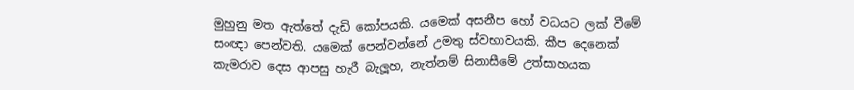මුහුනු මත ඇත්තේ දැඩි කෝපයකි. යමෙක් අසනීප හෝ වධයට ලක් වීමේ සංඥා පෙන්වති. යමෙක් පෙන්වන්නේ උමතු ස්වභාවයකි. කීප දෙනෙක් කැමරාව දෙස ආපසු හැරී බැලූහ, නැත්නම් සිනාසීමේ උත්සාහයක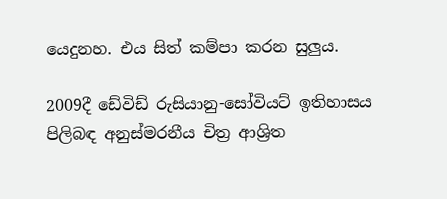යෙදුනහ. එය සිත් කම්පා කරන සුලුය.

2009දී ඩේවිඩ් රුසියානු-සෝවියට් ඉතිහාසය පිලිබඳ අනුස්මරනීය චිත්‍ර ආශ්‍රිත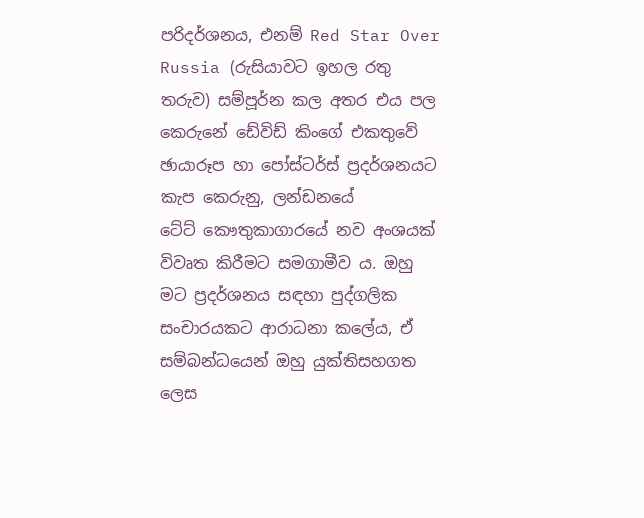පරිදර්ශනය, එනම් Red Star Over Russia (රුසියාවට ඉහල රතු තරුව) සම්පූර්න කල අතර එය පල කෙරුනේ ඩේවිඩ් කිංගේ එකතුවේ ඡායාරූප හා පෝස්ටර්ස් ප්‍රදර්ශනයට කැප කෙරුනු, ලන්ඩන‍යේ ටේට් ‍කෞතුකාගාරයේ නව අංශයක් විවෘත කිරීමට සමගාමීව ය. ඔහු මට ප්‍රදර්ශනය සඳහා පුද්ගලික සංචාරයකට ආරාධනා කලේය, ඒ සම්බන්ධයෙන් ඔහු යුක්තිසහගත ලෙස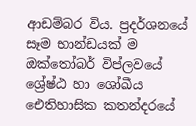ආඩම්බර විය. ප්‍රදර්ශනයේ සෑම භාන්ඩයක් ම ඔක්තෝබර් විප්ලවයේ ශ්‍රේෂ්ඨ හා ශෝඛීය ඓතිහාසික කතන්දරයේ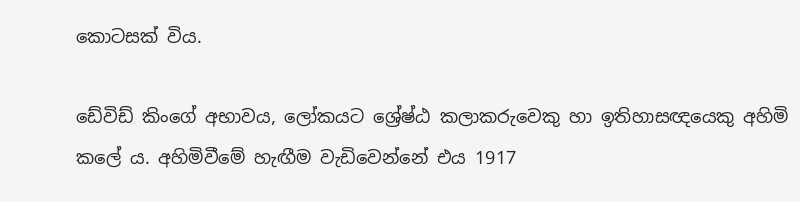කොටසක් විය.

ඩේවිඩ් කිංගේ අභාවය, ලෝකයට ශ්‍රේෂ්ඨ කලාකරුවෙකු හා ඉතිහාසඥයෙකු අහිමි කලේ ය. අහිමිවීමේ හැඟීම වැඩිවෙන්නේ එය 1917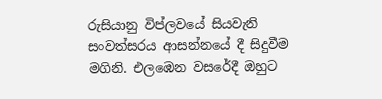රුසියානු විප්ලවයේ සියවැනි සංවත්සරය ආසන්නයේ දී සිදුවීම මගිනි. එලඹෙන වසරේදී ඔහුට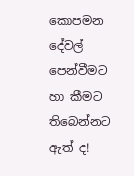කොපමන දේවල් පෙන්වීමට හා කීමට තිබෙන්නට ඇත් ද!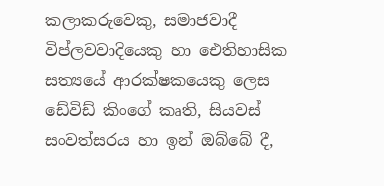කලාකරුවෙකු, සමාජවාදී විප්ලවවාදියෙකු හා ඓතිහාසික සත්‍යයේ ආරක්ෂකයෙකු ලෙස ඩේවිඩ් කිංගේ කෘති, සියවස් සංවත්සරය හා ඉන් ඔබ්බේ දී,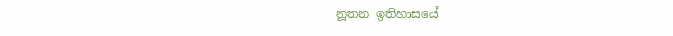නූතන ඉතිහාසයේ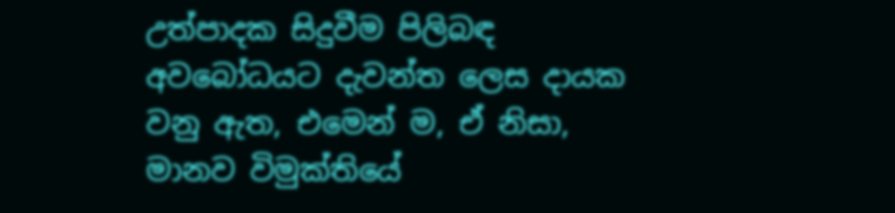උත්පාදක සිදුවීම පිලිබඳ අවබෝධයට දැවන්ත ලෙස දායක වනු ඇත, එමෙන් ම, ඒ නිසා, මානව විමුක්තියේ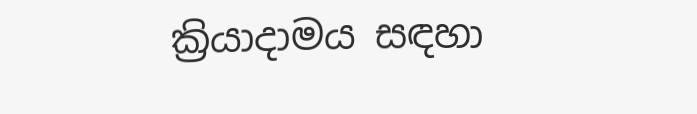ක්‍රියාදාමය සඳහා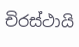චිරස්ථායි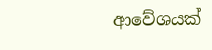ආවේශයක්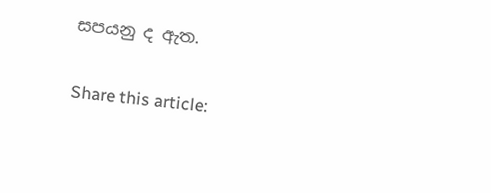සපයනු ද ඇත.

Share this article: